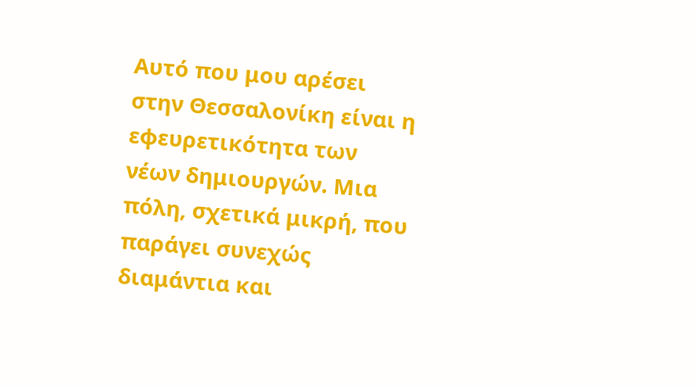Αυτό που μου αρέσει στην Θεσσαλονίκη είναι η εφευρετικότητα των νέων δημιουργών. Μια πόλη, σχετικά μικρή, που παράγει συνεχώς διαμάντια και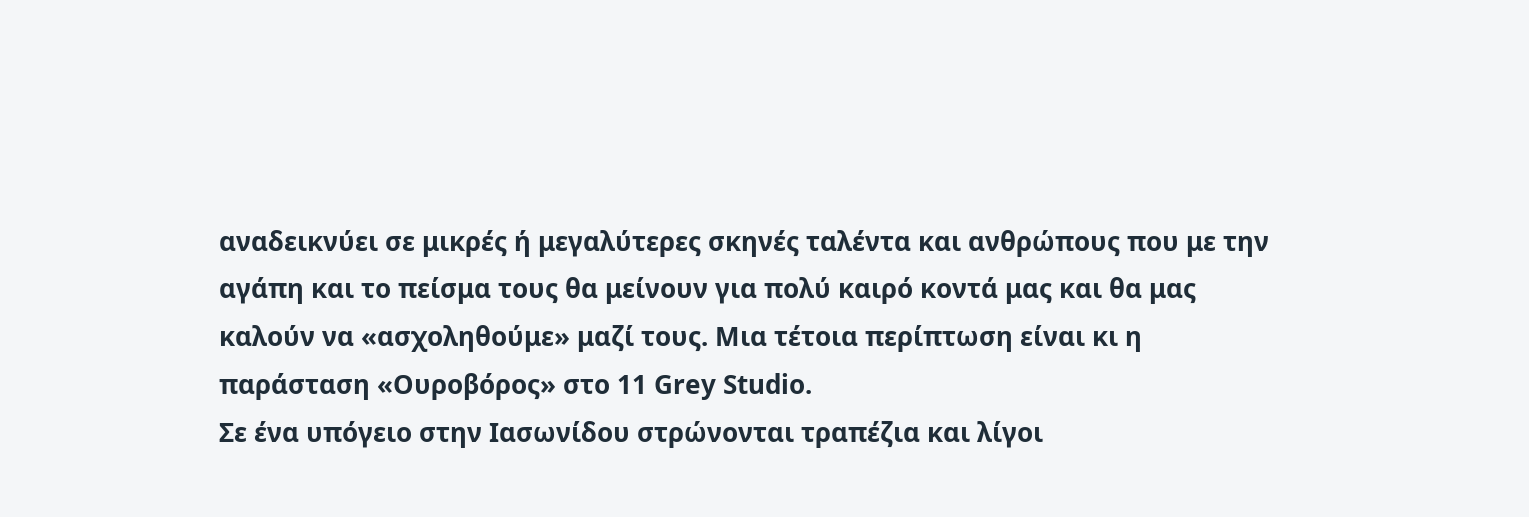αναδεικνύει σε μικρές ή μεγαλύτερες σκηνές ταλέντα και ανθρώπους που με την αγάπη και το πείσμα τους θα μείνουν για πολύ καιρό κοντά μας και θα μας καλούν να «ασχοληθούμε» μαζί τους. Μια τέτοια περίπτωση είναι κι η παράσταση «Ουροβόρος» στο 11 Grey Studio.
Σε ένα υπόγειο στην Ιασωνίδου στρώνονται τραπέζια και λίγοι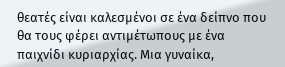θεατές είναι καλεσμένοι σε ένα δείπνο που θα τους φέρει αντιμέτωπους με ένα παιχνίδι κυριαρχίας. Μια γυναίκα,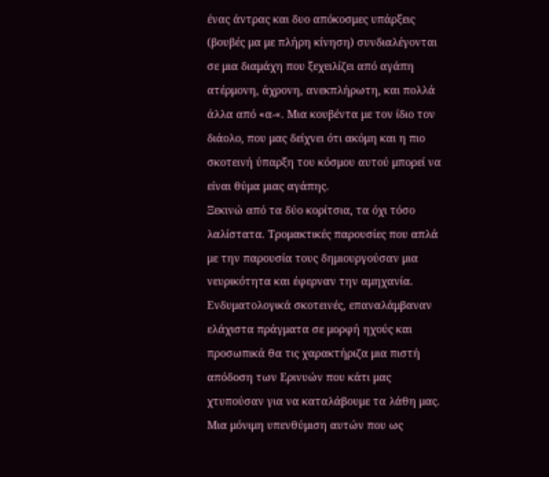ένας άντρας και δυο απόκοσμες υπάρξεις (βουβές μα με πλήρη κίνηση) συνδιαλέγονται σε μια διαμάχη που ξεχειλίζει από αγάπη ατέρμονη, άχρονη, ανεκπλήρωτη, και πολλά άλλα από «α-«. Μια κουβέντα με τον ίδιο τον διάολο, που μας δείχνει ότι ακόμη και η πιο σκοτεινή ύπαρξη του κόσμου αυτού μπορεί να είναι θύμα μιας αγάπης.
Ξεκινώ από τα δύο κορίτσια, τα όχι τόσο λαλίστατα. Τρομακτικές παρουσίες που απλά με την παρουσία τους δημιουργούσαν μια νευρικότητα και έφερναν την αμηχανία. Ενδυματολογικά σκοτεινές, επαναλάμβαναν ελάχιστα πράγματα σε μορφή ηχούς και προσωπικά θα τις χαρακτήριζα μια πιστή απόδοση των Ερινυών που κάτι μας χτυπούσαν για να καταλάβουμε τα λάθη μας. Μια μόνιμη υπενθύμιση αυτών που ως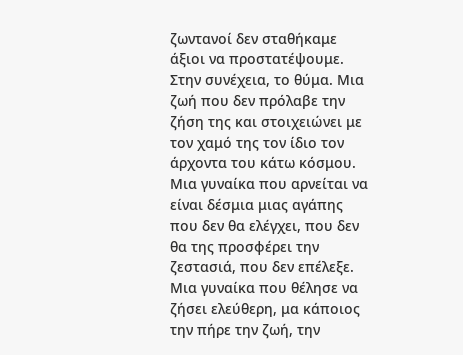ζωντανοί δεν σταθήκαμε άξιοι να προστατέψουμε.
Στην συνέχεια, το θύμα. Μια ζωή που δεν πρόλαβε την ζήση της και στοιχειώνει με τον χαμό της τον ίδιο τον άρχοντα του κάτω κόσμου. Μια γυναίκα που αρνείται να είναι δέσμια μιας αγάπης που δεν θα ελέγχει, που δεν θα της προσφέρει την ζεστασιά, που δεν επέλεξε. Μια γυναίκα που θέλησε να ζήσει ελεύθερη, μα κάποιος την πήρε την ζωή, την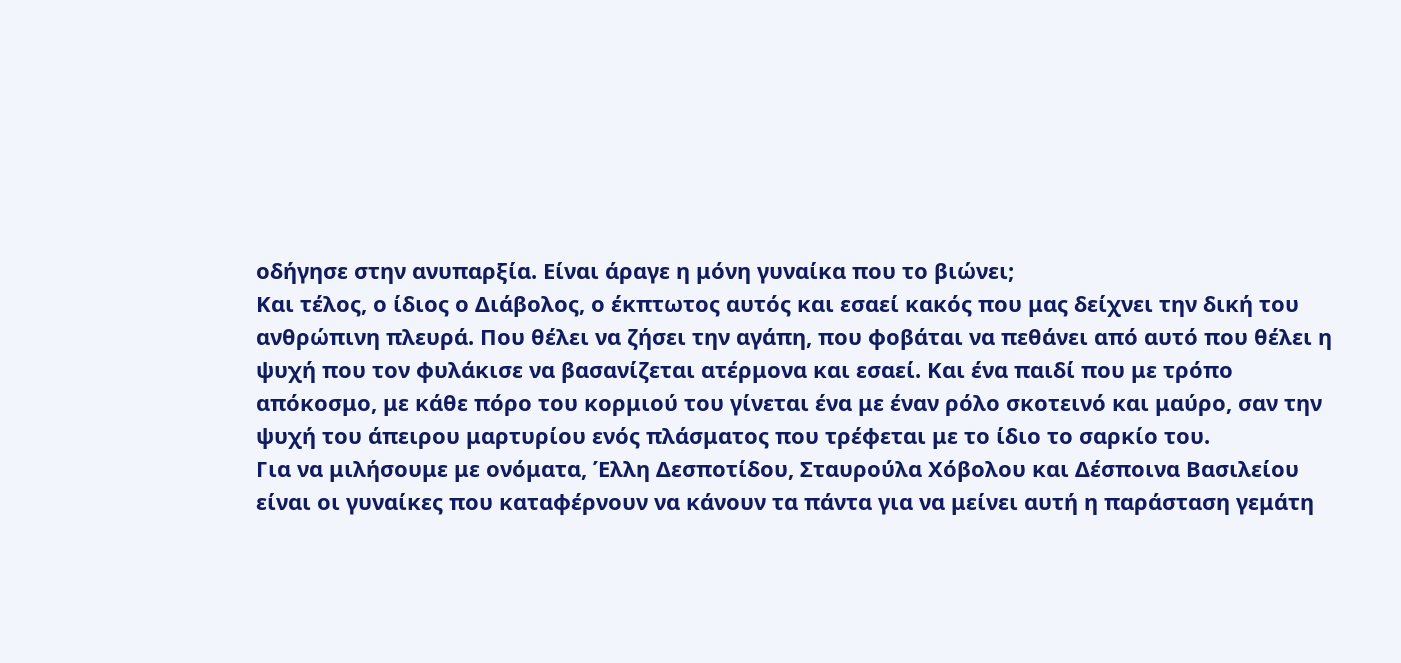οδήγησε στην ανυπαρξία. Είναι άραγε η μόνη γυναίκα που το βιώνει;
Και τέλος, ο ίδιος ο Διάβολος, ο έκπτωτος αυτός και εσαεί κακός που μας δείχνει την δική του ανθρώπινη πλευρά. Που θέλει να ζήσει την αγάπη, που φοβάται να πεθάνει από αυτό που θέλει η ψυχή που τον φυλάκισε να βασανίζεται ατέρμονα και εσαεί. Και ένα παιδί που με τρόπο απόκοσμο, με κάθε πόρο του κορμιού του γίνεται ένα με έναν ρόλο σκοτεινό και μαύρο, σαν την ψυχή του άπειρου μαρτυρίου ενός πλάσματος που τρέφεται με το ίδιο το σαρκίο του.
Για να μιλήσουμε με ονόματα, Έλλη Δεσποτίδου, Σταυρούλα Χόβολου και Δέσποινα Βασιλείου είναι οι γυναίκες που καταφέρνουν να κάνουν τα πάντα για να μείνει αυτή η παράσταση γεμάτη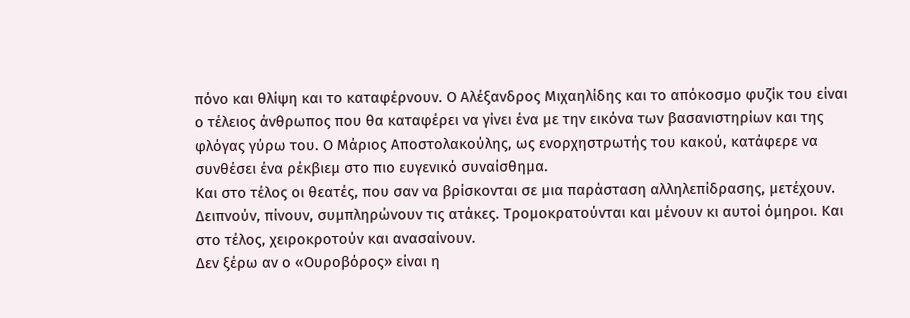πόνο και θλίψη και το καταφέρνουν. Ο Αλέξανδρος Μιχαηλίδης και το απόκοσμο φυζίκ του είναι ο τέλειος άνθρωπος που θα καταφέρει να γίνει ένα με την εικόνα των βασανιστηρίων και της φλόγας γύρω του. Ο Μάριος Αποστολακούλης, ως ενορχηστρωτής του κακού, κατάφερε να συνθέσει ένα ρέκβιεμ στο πιο ευγενικό συναίσθημα.
Και στο τέλος οι θεατές, που σαν να βρίσκονται σε μια παράσταση αλληλεπίδρασης, μετέχουν. Δειπνούν, πίνουν, συμπληρώνουν τις ατάκες. Τρομοκρατούνται και μένουν κι αυτοί όμηροι. Και στο τέλος, χειροκροτούν και ανασαίνουν.
Δεν ξέρω αν ο «Ουροβόρος» είναι η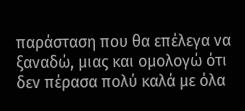παράσταση που θα επέλεγα να ξαναδώ, μιας και ομολογώ ότι δεν πέρασα πολύ καλά με όλα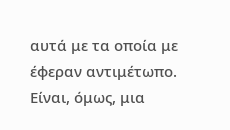αυτά με τα οποία με έφεραν αντιμέτωπο. Είναι, όμως, μια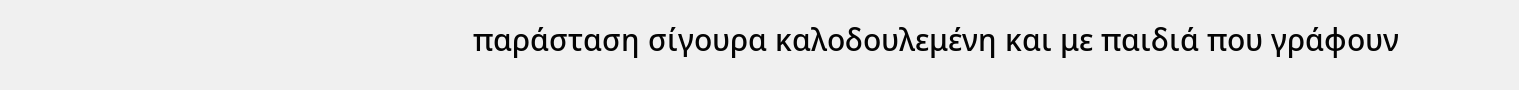παράσταση σίγουρα καλοδουλεμένη και με παιδιά που γράφουν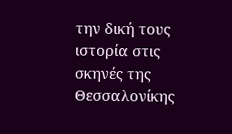την δική τους ιστορία στις σκηνές της Θεσσαλονίκης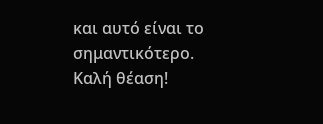και αυτό είναι το σημαντικότερο.
Καλή θέαση!